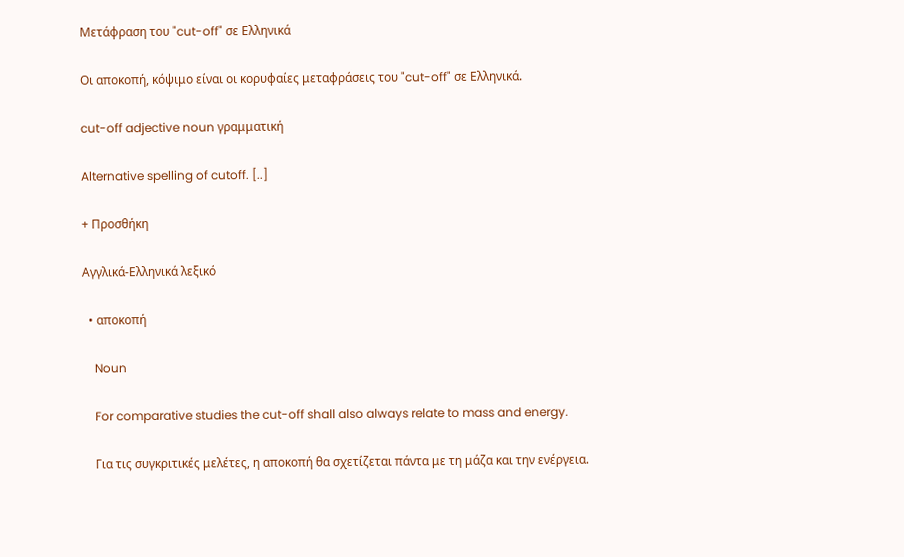Μετάφραση του "cut-off" σε Ελληνικά

Οι αποκοπή, κόψιμο είναι οι κορυφαίες μεταφράσεις του "cut-off" σε Ελληνικά.

cut-off adjective noun γραμματική

Alternative spelling of cutoff. [..]

+ Προσθήκη

Αγγλικά-Ελληνικά λεξικό

  • αποκοπή

    Noun

    For comparative studies the cut-off shall also always relate to mass and energy.

    Για τις συγκριτικές μελέτες, η αποκοπή θα σχετίζεται πάντα με τη μάζα και την ενέργεια.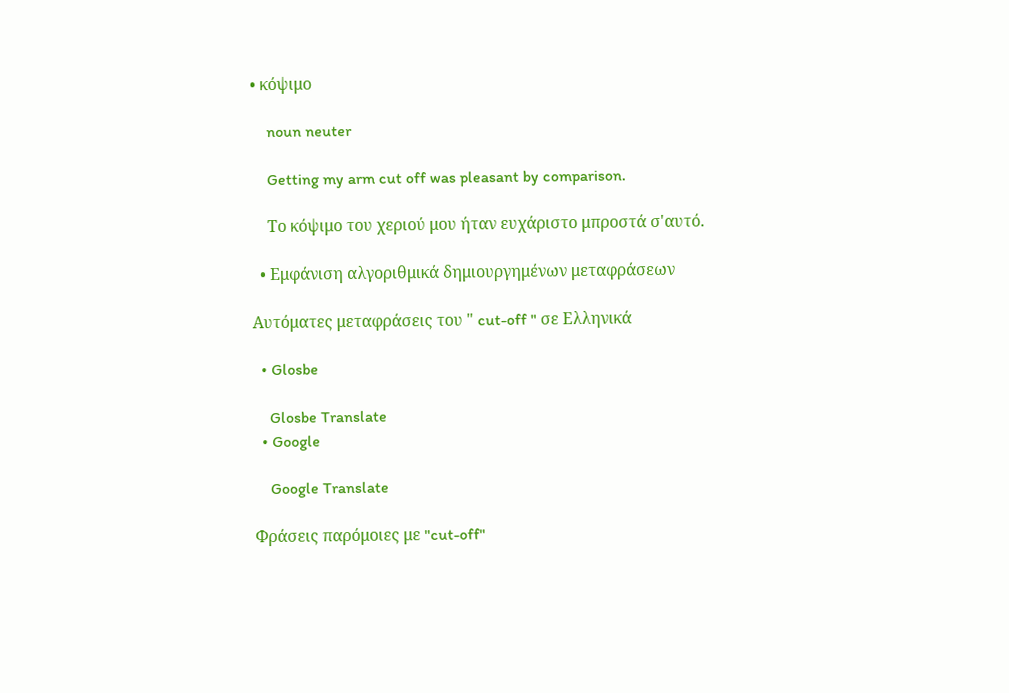• κόψιμο

    noun neuter

    Getting my arm cut off was pleasant by comparison.

    Το κόψιμο του χεριού μου ήταν ευχάριστο μπροστά σ'αυτό.

  • Εμφάνιση αλγοριθμικά δημιουργημένων μεταφράσεων

Αυτόματες μεταφράσεις του " cut-off " σε Ελληνικά

  • Glosbe

    Glosbe Translate
  • Google

    Google Translate

Φράσεις παρόμοιες με "cut-off"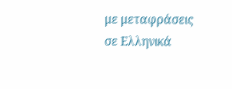με μεταφράσεις σε Ελληνικά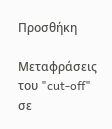Προσθήκη

Μεταφράσεις του "cut-off" σε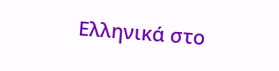Ελληνικά στο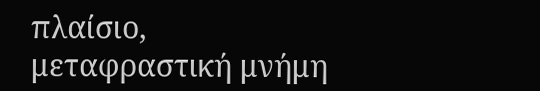πλαίσιο, μεταφραστική μνήμη